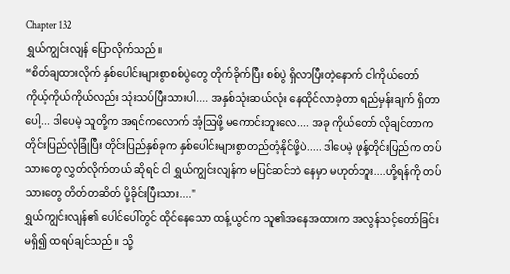Chapter 132
ရွှယ်ကျွင်းလျန် ပြောလိုက်သည်။
“စိတ်ချထားလိုက် နှစ်ပေါင်းများစွာစစ်ပွဲတွေ တိုက်ခိုက်ပြီး စစ်ပွဲ ရှိလာပြီးတဲ့နောက် ငါကိုယ်တော် ကိုယ့်ကိုယ်ကိုယ်လည်း သုံးသပ်ပြီးသားပါ.... အနှစ်သုံးဆယ်လုံး နေထိုင်လာခဲ့တာ ရည်မှန်းချက် ရှိတာပေါ့... ဒါပေမဲ့ သူတို့က အရင်ကလောက် အံ့ဩဖို့ မကောင်းဘူးလေ.... အခု ကိုယ်တော် လိုချင်တာက တိုင်းပြည်လုံခြုံပြီး တိုင်းပြည်နှစ်ခုက နှစ်ပေါင်းများစွာတည်တံ့နိုင်ဖို့ပဲ..... ဒါပေမဲ့ ဖုန့်တိုင်းပြည်က တပ်သားတွေ လွှတ်လိုက်တယ် ဆိုရင် ငါ ရွှယ်ကျွင်းလျန်က မပြင်ဆင်ဘဲ နေမှာ မဟုတ်ဘူး....ဟို့ရန်ကို တပ်သားတွေ တိတ်တဆိတ် ပို့ခိုင်းပြီးသား...."
ရွှယ်ကျွင်းလျန်၏ ပေါင်ပေါ်တွင် ထိုင်နေသော ထန့်ယွင်က သူ၏အနေအထားက အလွန်သင့်တော်ခြင်း မရှိ၍ ထရပ်ချင်သည်။ သို့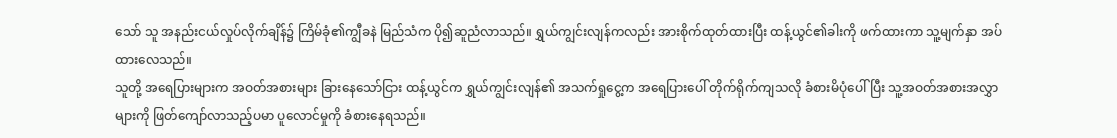သော် သူ အနည်းငယ်လှုပ်လိုက်ချိန်၌ ကြိမ်ခုံ၏ကျွီခနဲ မြည်သံက ပို၍ဆူညံလာသည်။ ရွှယ်ကျွင်းလျန်ကလည်း အားစိုက်ထုတ်ထားပြီး ထန့်ယွင်၏ခါးကို ဖက်ထားကာ သူ့မျက်နှာ အပ်ထားလေသည်။
သူတို့ အရေပြားများက အဝတ်အစားများ ခြားနေသော်ငြား ထန့်ယွင်က ရွှယ်ကျွင်းလျန်၏ အသက်ရှုငွေ့က အရေပြားပေါ် တိုက်ရိုက်ကျသလို ခံစားမိပုံပေါ်ပြီး သူ့အဝတ်အစားအလွှာများကို ဖြတ်ကျော်လာသည့်ပမာ ပူလောင်မှုကို ခံစားနေရသည်။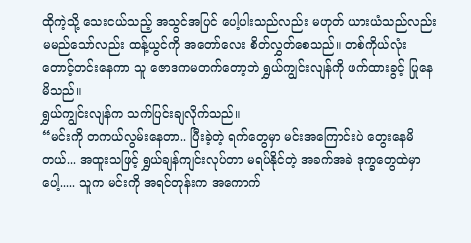ထိုကဲ့သို့ သေးငယ်သည့် အသွင်အပြင် ပေါ့ပါးသည်လည်း မဟုတ် ယားယံသည်လည်း မမည်သော်လည်း ထန့်ယွင်ကို အတော်လေး စိတ်လွှတ်စေသည်။ တစ်ကိုယ်လုံး တောင့်တင်းနေကာ သူ ဇောဒကမတက်တော့ဘဲ ရွှယ်ကျွင်းလျန်ကို ဖက်ထားခွင့် ပြုနေမိသည်။
ရွှယ်ကျွင်းလျန်က သက်ပြင်းချလိုက်သည်။
“မင်းကို တကယ်လွမ်းနေတာ.. ပြီးခဲ့တဲ့ ရက်တွေမှာ မင်းအကြောင်းပဲ တွေးနေမိတယ်... အထူးသဖြင့် ရွှယ်ချန်ကျင်းလုပ်တာ မရပ်နိုင်တဲ့ အခက်အခဲ ဒုက္ခတွေထဲမှာပေါ့..... သူက မင်းကို အရင်တုန်းက အကောက်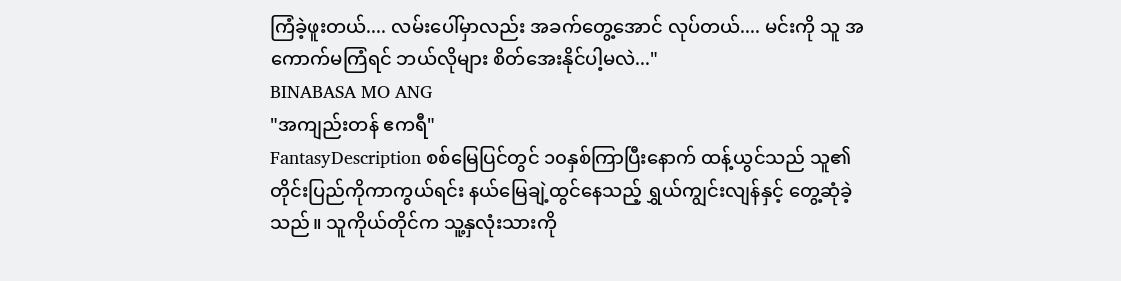ကြံခဲ့ဖူးတယ်.... လမ်းပေါ်မှာလည်း အခက်တွေ့အောင် လုပ်တယ်.... မင်းကို သူ အကောက်မကြံရင် ဘယ်လိုများ စိတ်အေးနိုင်ပါ့မလဲ..."
BINABASA MO ANG
"အကျည်းတန် ဧကရီ"
FantasyDescription စစ်မြေပြင်တွင် ၁၀နှစ်ကြာပြီးနောက် ထန့်ယွင်သည် သူ၏တိုင်းပြည်ကိုကာကွယ်ရင်း နယ်မြေချဲ့ထွင်နေသည့် ရွှယ်ကျွင်းလျန်နှင့် တွေ့ဆုံခဲ့သည်။ သူကိုယ်တိုင်က သူ့နှလုံးသားကို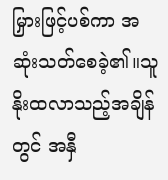မြှားဖြင့်ပစ်ကာ အဆုံးသတ်စေခဲ့၏။သူနိုးထလာသည့်အချိန်တွင် အနှီ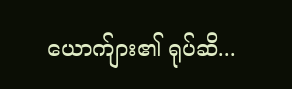ယောက်ျား၏ ရုပ်ဆိ...